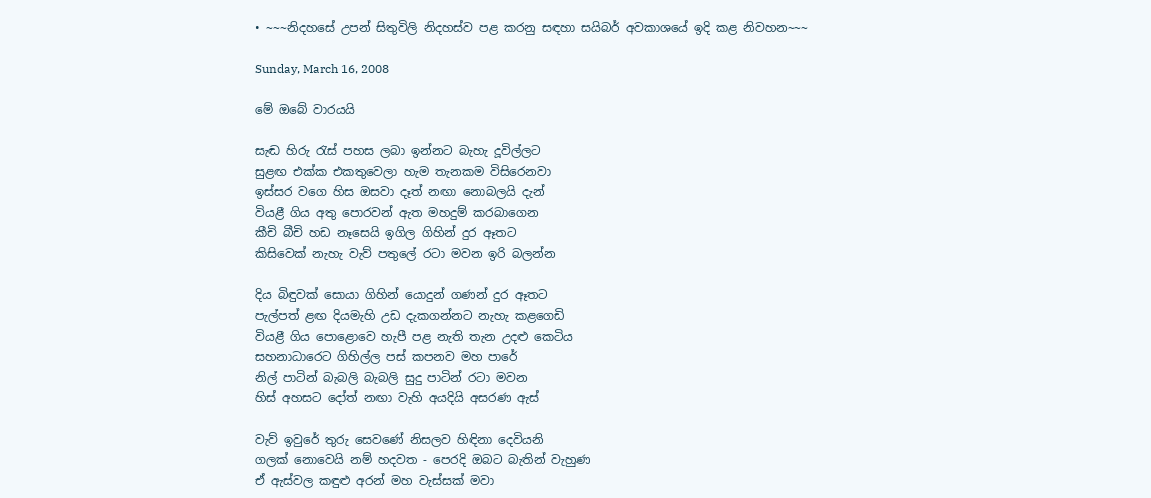• ~~~නිදහසේ උපන් සිතුවිලි නිදහස්ව පළ කරනු සඳහා සයිබර් අවකාශයේ ඉදි කළ නිවහන~~~

Sunday, March 16, 2008

මේ ඔබේ වාරයයි

සැඬ හිරු රැස් පහස ලබා ඉන්නට බැහැ දූවිල්ලට
සුළඟ එක්ක එකතුවෙලා හැම තැනකම විසිරෙනවා
ඉස්සර වගෙ හිස ඔසවා දෑත් නඟා නොබලයි දැන්
වියළී ගිය අතු පොරවන් ඇත මහදුම් කරබාගෙන
කීචි බීචි හඩ නෑසෙයි ඉගිල ගිහින් දුර ඈතට
කිසිවෙක් නැහැ වැව් පතුලේ රටා මවන ඉරි බලන්න

දිය බිඳුවක් සොයා ගිහින් යොදුන් ගණන් දුර ඈතට
පැල්පත් ළඟ දියමැහි උඩ දැකගන්නට නැහැ කළගෙඩි
වියළී ගිය පොළොවෙ හැපී පළ නැති තැන උදළු කෙටිය
සහනාධාරෙට ගිහිල්ල පස් කපනව මහ පාරේ
නිල් පාටින් බැබලි බැබලි සුදු පාටින් රටා මවන
හිස් අහසට දෝත් නඟා වැහි අයදියි අසරණ ඇස්

වැව් ඉවුරේ තුරු සෙවණේ නිසලව හිඳිනා දෙවියනි
ගලක් නොවෙයි නම් හදවත - පෙරදි ඔබට බැතින් වැහුණ
ඒ ඇස්වල කඳුළු අරන් මහ වැස්සක් මවා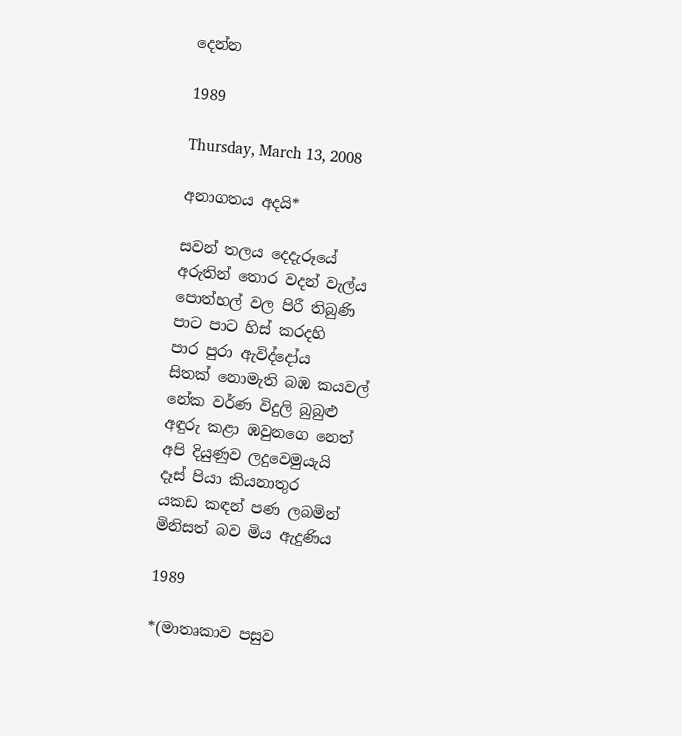දෙන්න

1989

Thursday, March 13, 2008

අනාගතය අදයි*

සවන් තලය දෙදැරූයේ
අරුතින් තොර වදන් වැල්ය
පොත්හල් වල පිරී තිබුණි
පාට පාට හිස් කරදහි
පාර පුරා ඇවිද්දෝය
සිතක් නොමැති බඹ කයවල්
නේක වර්ණ විදුලි බුබුළු
අඳුරු කළා ඹවුනගෙ නෙත්
අපි දියුණුව ලදුවෙමුයැයි
දෑස් පියා කියනාතුර
යකඩ කඳන් පණ ලබමින්
මිනිසත් බව මිය ඇදුණිය

1989

*(මාතෘකාව පසුව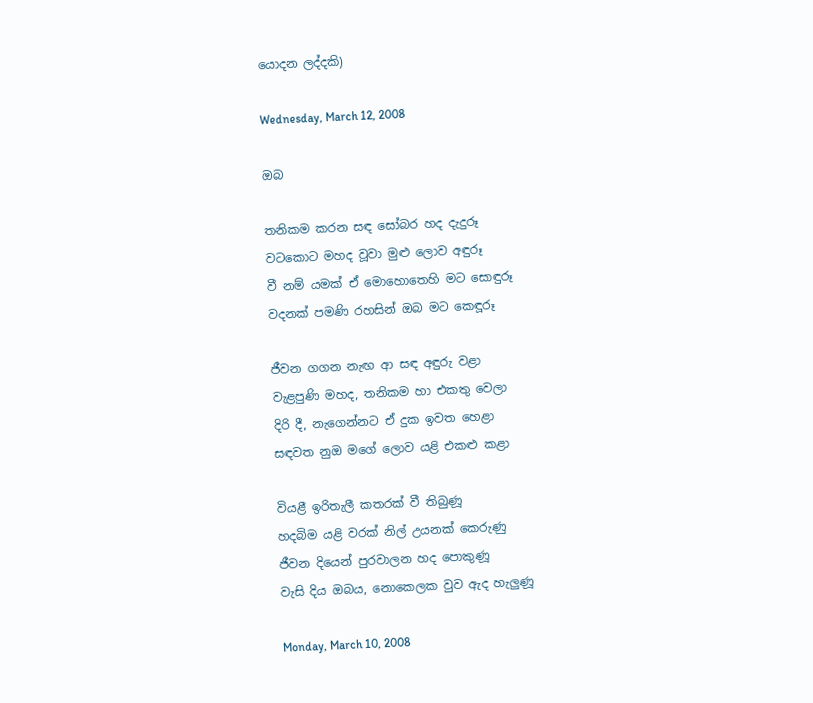යොදන ලද්දකි)

Wednesday, March 12, 2008

ඔබ

තනිකම කරන සඳ සෝබර හද දැදුරූ
වටකොට මහද වූවා මුළු ලොව අඳුරූ
වී නම් යමක් ඒ මොහොතෙහි මට සොඳුරූ
වදනක් පමණි රහසින් ඔබ මට කෙඳූරූ

ජීවන ගගන නැඟ ආ සඳ අඳුරු වළා
වැළපුණි මහද, තනිකම හා එකතු වෙලා
දිරි දී, නැගෙන්නට ඒ දුක ඉවත හෙළා
සඳවත නුඔ මගේ ලොව යළි එකළු කළා

වියළී ඉරිතැලී කතරක් වී තිබුණූ
හදබිම යළි වරක් නිල් උයනක් කෙරුණු
ජීවන දියෙන් පුරවාලන හද පොකුණූ
වැසි දිය ඔබය, නොක‍ෙලක වුව ඇද හැලුණූ

Monday, March 10, 2008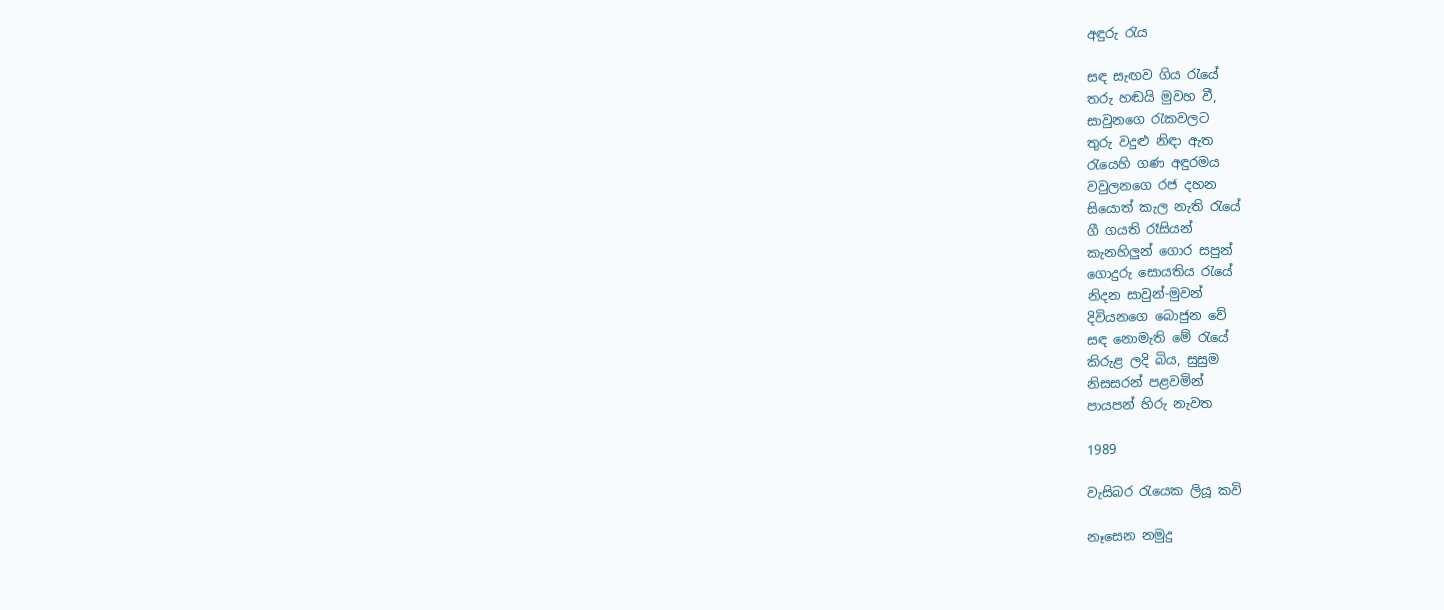අඳුරු රැය

සඳ සැඟව ගිය රැයේ
තරු හඬයි මුවහ වී,
සාවුනගෙ රැකවලට
තුරු වදුළු නිඳා ඇත
රැයෙහි ගණ අඳුරමය
වවුලනගෙ රජ දහන
සියොත් කැල නැති රැයේ
ගී ගයති රෑසියන්
කැනහිලුන් ගොර සපුන්
ගොදුරු සොයතිය රැයේ
නිදන සාවුන්-මුවන්
දිවියනගෙ බොජුන වේ
සඳ නොමැති මේ රැයේ
කිරුළ ලදි බිය, සුසුම
නිසසරන් පළවමින්
පායපන් හිරු නැවත

1989

වැසිබර රැයෙක ලියූ කවි

නෑසෙන නමුදු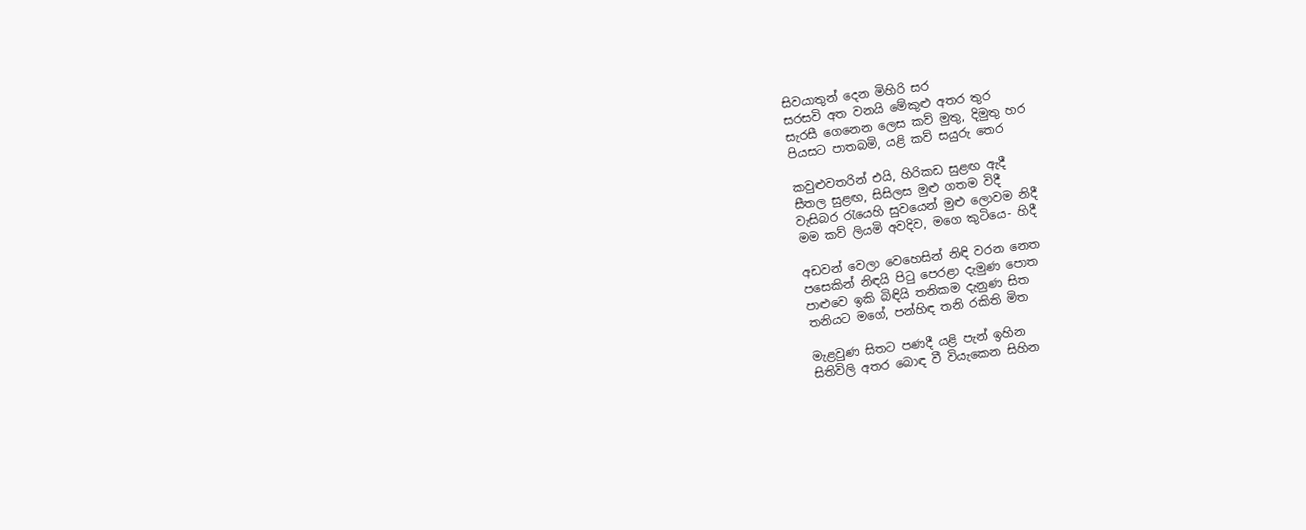සිවයාතුන් දෙන මිහිරි සර
සරසවි අත වනයි මේකුළු අතර තුර
සැරසී ගෙනෙන ලෙස කව් මුතු, දිමුතු හර
පියසට පාතබමි, යළි කව් සයුරු තෙර

කවුළුවතරින් එයි, හිරිකඩ සුළඟ ඇදී
සීතල සුළඟ, සිසිලස මුළු ගතම විදී
වැසිබර රැයෙහි සුවයෙන් මුළු ලොවම නිදී
මම කව් ලියමි අවදිව, මගෙ කුටියෙ- හිදී

අඩවන් වෙලා වෙහෙසින් නිඳි වරන නෙත
පසෙකින් නිඳයි පිටු පෙරළා දැමුණ පොත
පාළුවෙ ඉකි බිඳියි තනිකම දැනුණ සිත
තනියට මගේ, පන්හිඳ තනි රකිති මිත

මැළවුණ සිතට පණදී යළි පැන් ඉහින
සිතිවිලි අතර බොඳ වී වි‍යැකෙන සිහින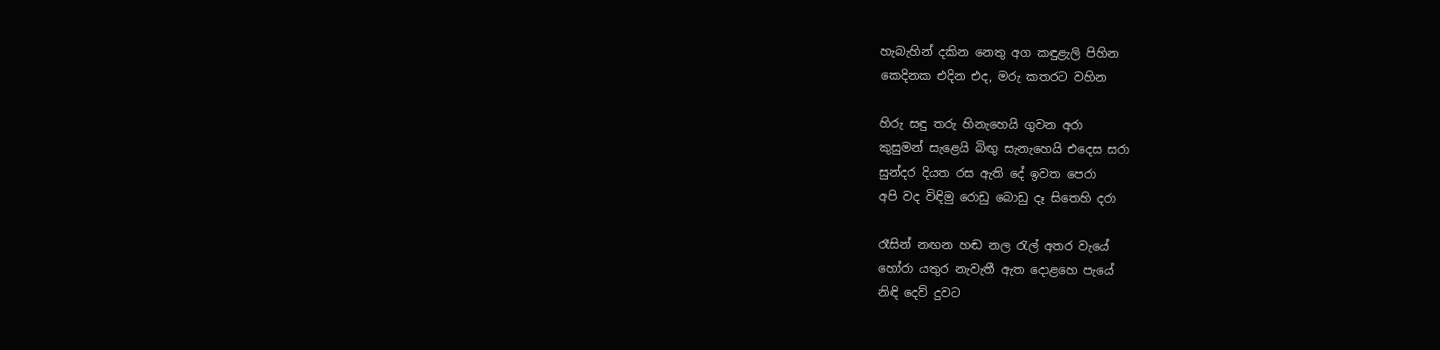හැබැහින් දකින නෙතු අග කඳුළැලි පිහින
කෙදිනක එදින එද, මරු කතරට වහින

හිරු සඳු තරු හිනැහෙයි ගුවන අරා
කුසුමන් සැළෙයි බිඟු සැනැහෙයි එදෙස සරා
සුන්දර දි‍යත රස ඇති දේ ඉවත පෙරා
අපි වද විඳිමු රොඩු බොඩු දෑ සිතෙහි දරා

රෑසින් නඟන හඬ නල රැල් අතර වැයේ
හෝරා යතුර නැවැතී ඇත දොළහෙ පැයේ
නිඳි දෙව් දුවට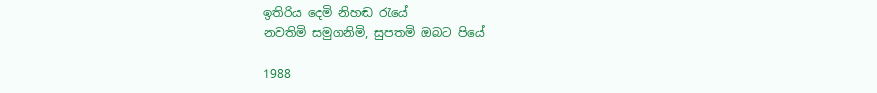ඉතිරිය දෙමි නිහඬ රැයේ
නවතිමි සමුගනිමි, සුපතමි ඔබට පියේ

1988